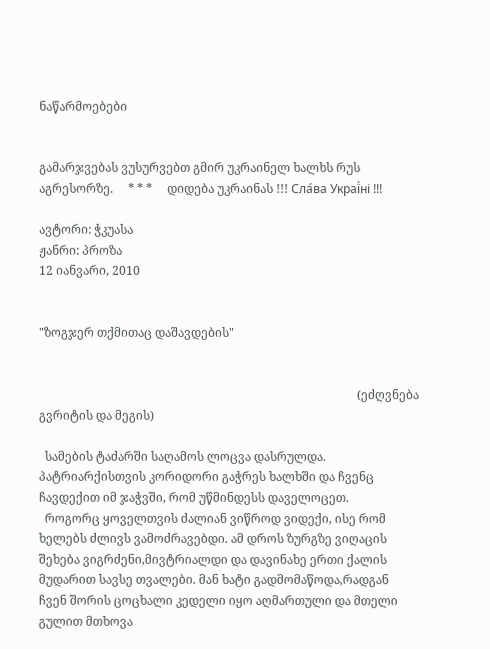ნაწარმოებები


გამარჯვებას ვუსურვებთ გმირ უკრაინელ ხალხს რუს აგრესორზე.     * * *     დიდება უკრაინას !!! Сла́ва Украї́ні !!!

ავტორი: ჭკუასა
ჟანრი: პროზა
12 იანვარი, 2010


"ზოგჯერ თქმითაც დაშავდების"


                                                                                                          (ეძღვნება გვრიტის და მეგის)

  სამების ტაძარში საღამოს ლოცვა დასრულდა. პატრიარქისთვის კორიდორი გაჭრეს ხალხში და ჩვენც ჩავდექით იმ ჯაჭვში, რომ უწმინდესს დაველოცეთ.
  როგორც ყოველთვის ძალიან ვიწროდ ვიდექი, ისე რომ ხელებს ძლივს ვამოძრავებდი. ამ დროს ზურგზე ვიღაცის შეხება ვიგრძენი,მივტრიალდი და დავინახე ერთი ქალის მუდარით სავსე თვალები. მან ხატი გადმომაწოდა,რადგან ჩვენ შორის ცოცხალი კედელი იყო აღმართული და მთელი გულით მთხოვა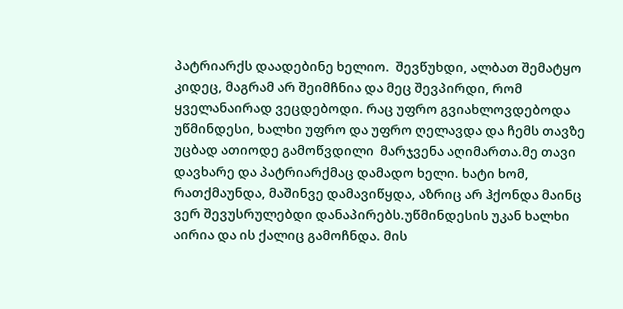პატრიარქს დაადებინე ხელიო.  შევწუხდი, ალბათ შემატყო კიდეც, მაგრამ არ შეიმჩნია და მეც შევპირდი, რომ ყველანაირად ვეცდებოდი. რაც უფრო გვიახლოვდებოდა უწმინდესი, ხალხი უფრო და უფრო ღელავდა და ჩემს თავზე უცბად ათიოდე გამოწვდილი  მარჯვენა აღიმართა.მე თავი დავხარე და პატრიარქმაც დამადო ხელი. ხატი ხომ, რათქმაუნდა, მაშინვე დამავიწყდა, აზრიც არ ჰქონდა მაინც ვერ შევუსრულებდი დანაპირებს.უწმინდესის უკან ხალხი აირია და ის ქალიც გამოჩნდა. მის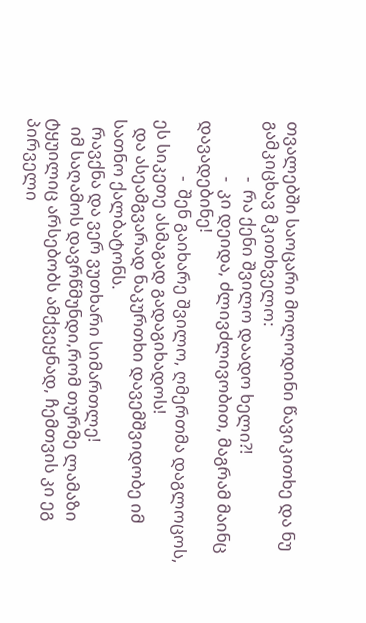თვალებში საოცარი მოლოდინი წავიკითხე და ნუ გამკიცხავ მკითხველო:
              -  რა ქენი შვილო დაადო ხელი?!
              -  კი დეიდა, ძლივძლივობით, მაგრამ მაინც დავადებინე!
              -  შენ გაიხარე შვილო, ღმერთმა დაგლოცოს, ეს სიკეთე ასმაგად გადაგიხადოს!
  და ასეამგვარად ნაკურთხი დავემშვიდობე იმ სათნო ქალბატონს.
  რავქნა და ვერ ვუთხარი სიმართლე!
  იმ საღამოს დავრწმუნდი,რომ თურმე ლამაზი ტყუილიც არსებობს ამქვეყნად, ჩემთვის კი ეგ პირველი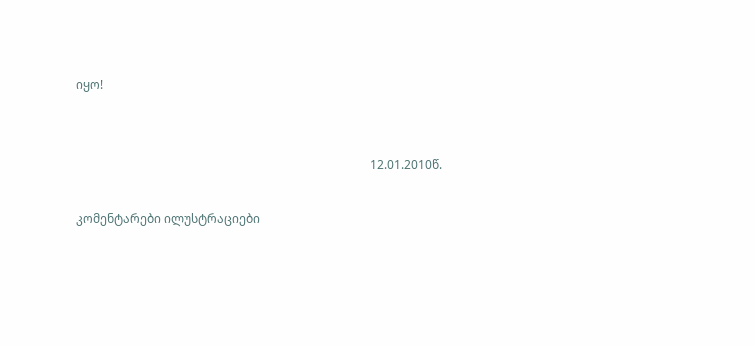იყო!


                                                                                                  12.01.2010წ.

კომენტარები ილუსტრაციები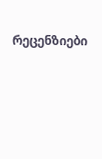რეცენზიები